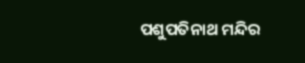ପଶୁପତିନାଥ ମନ୍ଦିର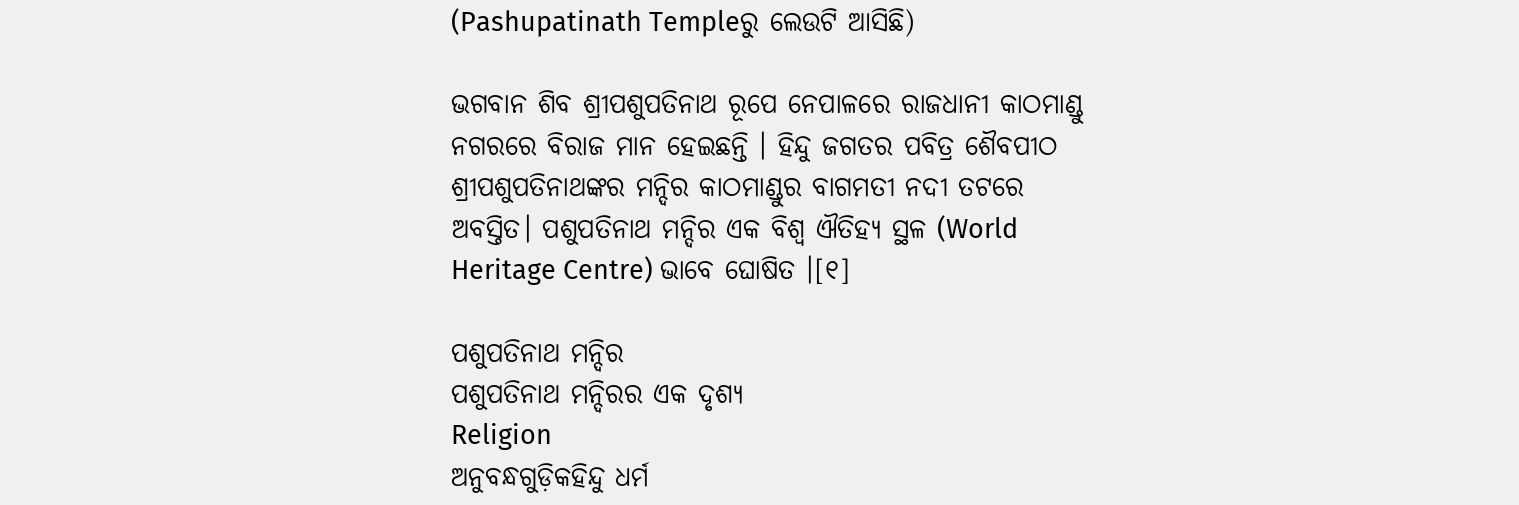(Pashupatinath Templeରୁ ଲେଉଟି ଆସିଛି)

ଭଗବାନ ଶିବ ଶ୍ରୀପଶୁପତିନାଥ ରୂପେ ନେପାଳରେ ରାଜଧାନୀ କାଠମାଣ୍ଡୁ ନଗରରେ ବିରାଜ ମାନ ହେଇଛନ୍ତି । ହିନ୍ଦୁ ଜଗତର ପବିତ୍ର ଶୈବପୀଠ ଶ୍ରୀପଶୁପତିନାଥଙ୍କର ମନ୍ଦିର କାଠମାଣ୍ଡୁର ବାଗମତୀ ନଦୀ ତଟରେ ଅବସ୍ତିତ। ପଶୁପତିନାଥ ମନ୍ଦିର ଏକ ବିଶ୍ୱ ଐତିହ୍ୟ ସ୍ଥଳ (World Heritage Centre) ଭାବେ ଘୋଷିତ ।[୧]

ପଶୁପତିନାଥ ମନ୍ଦିର
ପଶୁପତିନାଥ ମନ୍ଦିରର ଏକ ଦୃଶ୍ୟ
Religion
ଅନୁବନ୍ଧଗୁଡ଼ିକହିନ୍ଦୁ ଧର୍ମ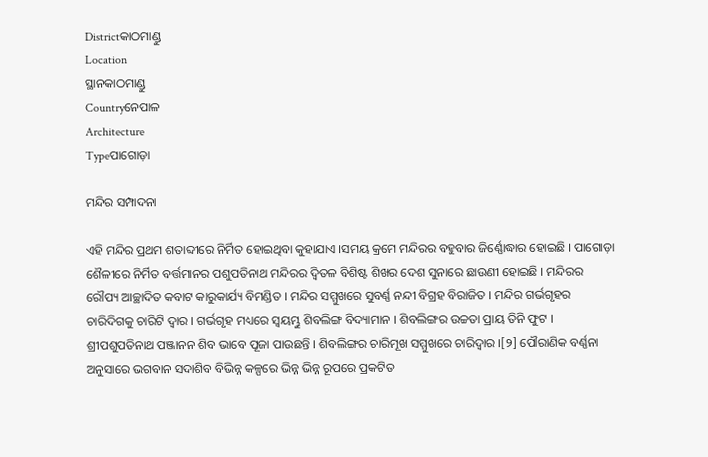Districtକାଠମାଣ୍ଡୁ
Location
ସ୍ଥାନକାଠମାଣ୍ଡୁ
Countryନେପାଳ
Architecture
Typeପାଗୋଡ଼ା

ମନ୍ଦିର ସମ୍ପାଦନା

ଏହି ମନ୍ଦିର ପ୍ରଥମ ଶତାବ୍ଦୀରେ ନିର୍ମିତ ହୋଇଥିବା କୁହାଯାଏ ।ସମୟ କ୍ରମେ ମନ୍ଦିରର ବହୁବାର ଜିର୍ଣ୍ଣୋଦ୍ଧାର ହୋଇଛି । ପାଗୋଡ଼ା ଶୈଳୀରେ ନିର୍ମିତ ବର୍ତ୍ତମାନର ପଶୁପତିନାଥ ମନ୍ଦିରର ଦ୍ୱିତଳ ବିଶିଷ୍ଟ ଶିଖର ଦେଶ ସୁନାରେ ଛାଉଣୀ ହୋଇଛି । ମନ୍ଦିରର ରୌପ୍ୟ ଆଚ୍ଛାଦିତ କବାଟ କାରୁକାର୍ଯ୍ୟ ବିମଣ୍ଡିତ । ମନ୍ଦିର ସମ୍ମୁଖରେ ସୁବର୍ଣ୍ଣ ନନ୍ଦୀ ବିଗ୍ରହ ବିରାଜିତ । ମନ୍ଦିର ଗର୍ଭଗୃହର ଚାରିଦିଗକୁ ଚାରିଟି ଦ୍ୱାର । ଗର୍ଭଗୃହ ମଧ୍ୟରେ ସ୍ୱୟମ୍ଭୁ ଶିବଲିଙ୍ଗ ବିଦ୍ୟାମାନ । ଶିବଲିଙ୍ଗର ଉଚ୍ଚତା ପ୍ରାୟ ତିନି ଫୁଟ । ଶ୍ରୀପଶୁପତିନାଥ ପଞ୍ଜାନନ ଶିବ ଭାବେ ପୂଜା ପାଉଛନ୍ତି । ଶିବଲିଙ୍ଗର ଚାରିମୂଖ ସମ୍ମୁଖରେ ଚାରିଦ୍ୱାର ।[୨] ପୌରାଣିକ ବର୍ଣ୍ଣନା ଅନୁସାରେ ଭଗବାନ ସଦାଶିବ ବିଭିନ୍ନ କଳ୍ପରେ ଭିନ୍ନ ଭିନ୍ନ ରୂପରେ ପ୍ରକଟିତ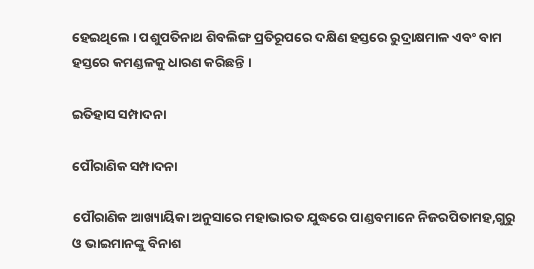ହେଇଥିଲେ । ପଶୁପତିନାଥ ଶିବଲିଙ୍ଗ ପ୍ରତିରୂପରେ ଦକ୍ଷିଣ ହସ୍ତରେ ରୁଦ୍ରାକ୍ଷମାଳ ଏବଂ ବାମ ହସ୍ତରେ କମଣ୍ଡଳକୁ ଧାରଣ କରିଛନ୍ତି ।

ଇତିହାସ ସମ୍ପାଦନା

ପୌରାଣିକ ସମ୍ପାଦନା

ପୌରାଣିକ ଆଖ୍ୟାୟିକା ଅନୁସାରେ ମହାଭାରତ ଯୁଦ୍ଧରେ ପାଣ୍ଡବମାନେ ନିଜରପିତାମହ,ଗୁରୁ ଓ ଭାଇମାନଙ୍କୁ ବିନାଶ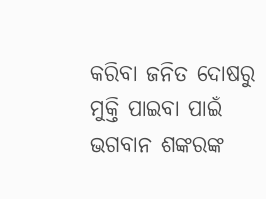କରିବା ଜନିତ ଦୋଷରୁ ମୁକ୍ତି ପାଇବା ପାଇଁ ଭଗବାନ ଶଙ୍କରଙ୍କ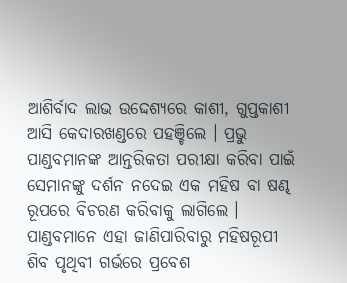ଆଶିର୍ବାଦ ଲାଭ ଉଦ୍ଦେଶ୍ୟରେ କାଶୀ, ଗୁପ୍ତକାଶୀ ଆସି କେଦାରଖଣ୍ଡରେ ପହଞ୍ଚିଲେ । ପ୍ରଭୁ ପାଣ୍ଡବମାନଙ୍କ ଆନ୍ତରିକତା ପରୀକ୍ଷା କରିବା ପାଇଁ ସେମାନଙ୍କୁ ଦର୍ଶନ ନଦେଇ ଏକ ମହିଷ ବା ଷଣ୍ଢ ରୂପରେ ବିଚରଣ କରିବାକୁ ଲାଗିଲେ । ପାଣ୍ଡବମାନେ ଏହା ଜାଣିପାରିବାରୁ ମହିଷରୂପୀ ଶିବ ପୃଥିବୀ ଗର୍ଭରେ ପ୍ରବେଶ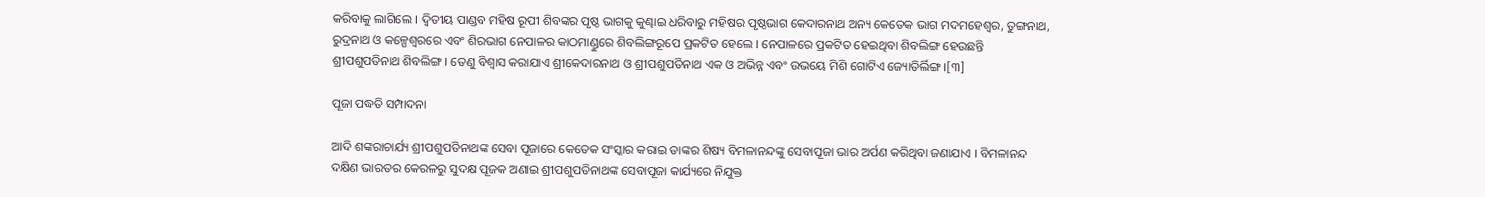କରିବାକୁ ଲାଗିଲେ । ଦ୍ୱିତୀୟ ପାଣ୍ଡବ ମହିଷ ରୂପୀ ଶିବଙ୍କର ପୃଷ୍ଠ ଭାଗକୁ କୁଣ୍ଢାଇ ଧରିବାରୁ ମହିଷର ପୃଷ୍ଠଭାଗ କେଦାରନାଥ ଅନ୍ୟ କେତେକ ଭାଗ ମଦମହେଶ୍ୱର, ତୁଙ୍ଗନାଥ, ରୁଦ୍ରନାଥ ଓ କଳ୍ପେଶ୍ୱରରେ ଏବଂ ଶିରଭାଗ ନେପାଳର କାଠମାଣ୍ଡୁରେ ଶିବଲିଙ୍ଗରୂପେ ପ୍ରକଟିତ ହେଲେ । ନେପାଳରେ ପ୍ରକଟିତ ହେଇଥିବା ଶିବଲିଙ୍ଗ ହେଉଛନ୍ତି ଶ୍ରୀପଶୁପତିନାଥ ଶିବଲିଙ୍ଗ । ତେଣୁ ବିଶ୍ୱାସ କରାଯାଏ ଶ୍ରୀକେଦାରନାଥ ଓ ଶ୍ରୀପଶୁପତିନାଥ ଏକ ଓ ଅଭିନ୍ନ ଏବଂ ଉଭୟେ ମିଶି ଗୋଟିଏ ଜ୍ୟୋତିର୍ଲିଙ୍ଗ ।[୩]

ପୂଜା ପଦ୍ଧତି ସମ୍ପାଦନା

ଆଦି ଶଙ୍କରାଚାର୍ଯ୍ୟ ଶ୍ରୀପଶୁପତିନାଥଙ୍କ ସେବା ପୂଜାରେ କେତେକ ସଂସ୍କାର କରାଇ ତାଙ୍କର ଶିଷ୍ୟ ବିମଳାନନ୍ଦଙ୍କୁ ସେବାପୂଜା ଭାର ଅର୍ପଣ କରିଥିବା ଜଣାଯାଏ । ବିମଳାନନ୍ଦ ଦକ୍ଷିଣ ଭାରତର କେରଳରୁ ସୁଦକ୍ଷ ପୂଜକ ଅଣାଇ ଶ୍ରୀପଶୁପତିନାଥଙ୍କ ସେବାପୂଜା କାର୍ଯ୍ୟରେ ନିଯୁକ୍ତ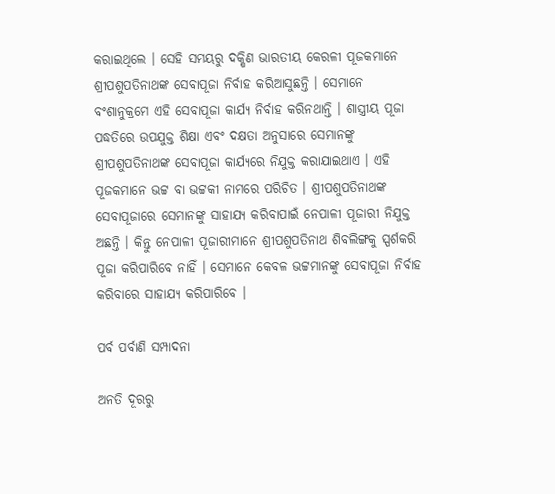କରାଇଥିଲେ । ସେହି ସମୟରୁ ଦକ୍ଷିଣ ଭାରତୀୟ କେରଳୀ ପୂଜକମାନେ ଶ୍ରୀପଶୁପତିନାଥଙ୍କ ସେବାପୂଜା ନିର୍ବାହ କରିଆସୁଛନ୍ତି । ସେମାନେ ବଂଶାନୁକ୍ରମେ ଏହି ସେବାପୂଜା କାର୍ଯ୍ୟ ନିର୍ବାହ କରିନଥାନ୍ତି । ଶାସ୍ତ୍ରୀୟ ପୂଜା ପଦ୍ଧତିରେ ଉପଯୁକ୍ତ ଶିକ୍ଷା ଏବଂ ଦକ୍ଷତା ଅନୁସାରେ ସେମାନଙ୍କୁ ଶ୍ରୀପଶୁପତିନାଥଙ୍କ ସେବାପୂଜା କାର୍ଯ୍ୟରେ ନିଯୁକ୍ତ କରାଯାଇଥାଏ । ଏହି ପୂଜକମାନେ ଭଟ୍ଟ ବା ଭଟ୍ଟକୀ ନାମରେ ପରିଚିତ । ଶ୍ରୀପଶୁପତିନାଥଙ୍କ ସେବାପୂଜାରେ ସେମାନଙ୍କୁ ସାହାଯ୍ୟ କରିବାପାଇଁ ନେପାଳୀ ପୂଜାରୀ ନିଯୁକ୍ତ ଅଛନ୍ତି । କିନ୍ତୁ ନେପାଳୀ ପୂଜାରୀମାନେ ଶ୍ରୀପଶୁପତିନାଥ ଶିବଲିଙ୍ଗକୁ ସ୍ପର୍ଶକରି ପୂଜା କରିପାରିବେ ନାହିଁ । ସେମାନେ କେବଳ ଭଟ୍ଟମାନଙ୍କୁ ସେବାପୂଜା ନିର୍ବାହ କରିବାରେ ସାହାଯ୍ୟ କରିପାରିବେ ।

ପର୍ବ ପର୍ବାଣି ସମ୍ପାଦନା

ଅନତି ଦୂରରୁ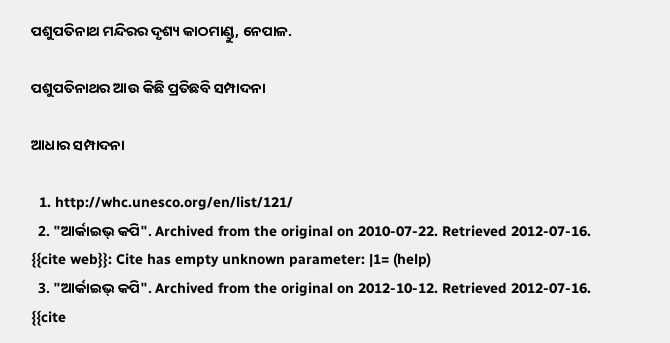ପଶୁପତିନାଥ ମନ୍ଦିରର ଦୃଶ୍ୟ କାଠମାଣ୍ଡୁ, ନେପାଳ.

ପଶୁପତିନାଥର ଆଉ କିଛି ପ୍ରତିଛବି ସମ୍ପାଦନା

ଆଧାର ସମ୍ପାଦନା

  1. http://whc.unesco.org/en/list/121/
  2. "ଆର୍କାଇଭ୍ କପି". Archived from the original on 2010-07-22. Retrieved 2012-07-16. {{cite web}}: Cite has empty unknown parameter: |1= (help)
  3. "ଆର୍କାଇଭ୍ କପି". Archived from the original on 2012-10-12. Retrieved 2012-07-16. {{cite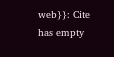web}}: Cite has empty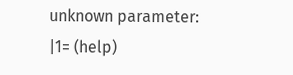unknown parameter: |1= (help)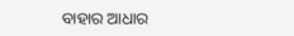ବାହାର ଆଧାର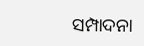ସମ୍ପାଦନା